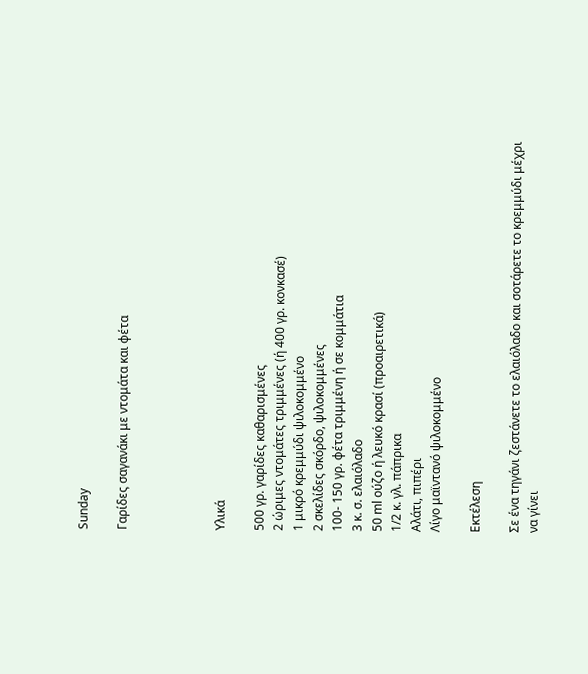Sunday

Γαρίδες σαγανάκι με ντομάτα και φέτα




Υλικά

500 γρ. γαρίδες καθαρισμένες
2 ώριμες ντομάτες τριμμένες (ή 400 γρ. κονκασέ)
1 μικρό κρεμμύδι ψιλοκομμένο
2 σκελίδες σκόρδο, ψιλοκομμένες
100- 150 γρ. φέτα τριμμένη ή σε κομμάτια
3 κ. σ. ελαιόλαδο
50 ml ούζο ή λευκό κρασί (προαιρετικά)
1/2 κ. γλ. πάπρικα
Αλάτι, πιπέρι
Λίγο μαϊντανό ψιλοκομμένο

Εκτέλεση

Σε ένα τηγάνι ζεστάνετε το ελαιόλαδο και σοτάρετε το κρεμμύδι μέχρι να γίνει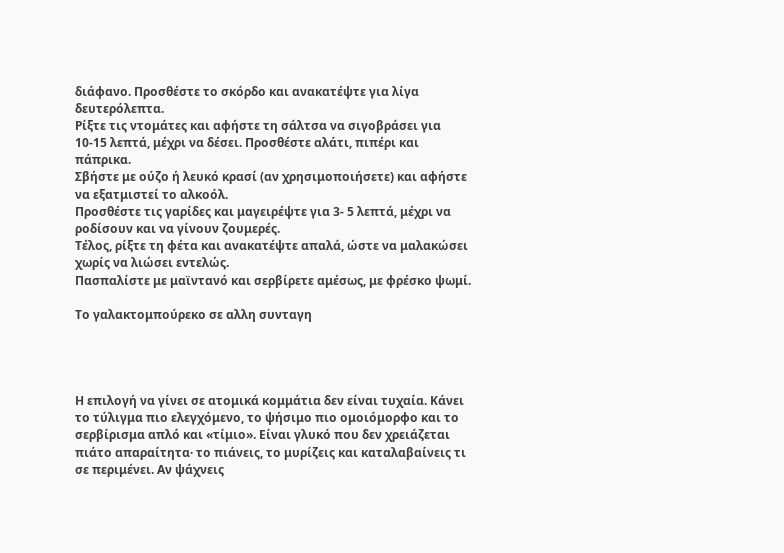διάφανο. Προσθέστε το σκόρδο και ανακατέψτε για λίγα δευτερόλεπτα.
Ρίξτε τις ντομάτες και αφήστε τη σάλτσα να σιγοβράσει για 10-15 λεπτά, μέχρι να δέσει. Προσθέστε αλάτι, πιπέρι και πάπρικα.
Σβήστε με ούζο ή λευκό κρασί (αν χρησιμοποιήσετε) και αφήστε να εξατμιστεί το αλκοόλ.
Προσθέστε τις γαρίδες και μαγειρέψτε για 3- 5 λεπτά, μέχρι να ροδίσουν και να γίνουν ζουμερές.
Τέλος, ρίξτε τη φέτα και ανακατέψτε απαλά, ώστε να μαλακώσει χωρίς να λιώσει εντελώς.
Πασπαλίστε με μαϊντανό και σερβίρετε αμέσως, με φρέσκο ψωμί.

Το γαλακτομπούρεκο σε αλλη συνταγη




Η επιλογή να γίνει σε ατομικά κομμάτια δεν είναι τυχαία. Κάνει το τύλιγμα πιο ελεγχόμενο, το ψήσιμο πιο ομοιόμορφο και το σερβίρισμα απλό και «τίμιο». Είναι γλυκό που δεν χρειάζεται πιάτο απαραίτητα· το πιάνεις, το μυρίζεις και καταλαβαίνεις τι σε περιμένει. Αν ψάχνεις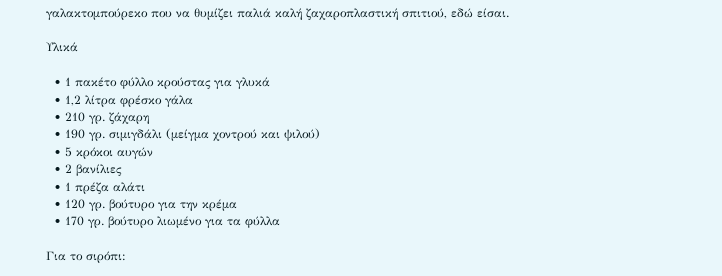γαλακτομπούρεκο που να θυμίζει παλιά καλή ζαχαροπλαστική σπιτιού, εδώ είσαι.

Υλικά

  • 1 πακέτο φύλλο κρούστας για γλυκά
  • 1,2 λίτρα φρέσκο γάλα
  • 210 γρ. ζάχαρη
  • 190 γρ. σιμιγδάλι (μείγμα χοντρού και ψιλού)
  • 5 κρόκοι αυγών
  • 2 βανίλιες
  • 1 πρέζα αλάτι
  • 120 γρ. βούτυρο για την κρέμα
  • 170 γρ. βούτυρο λιωμένο για τα φύλλα

Για το σιρόπι: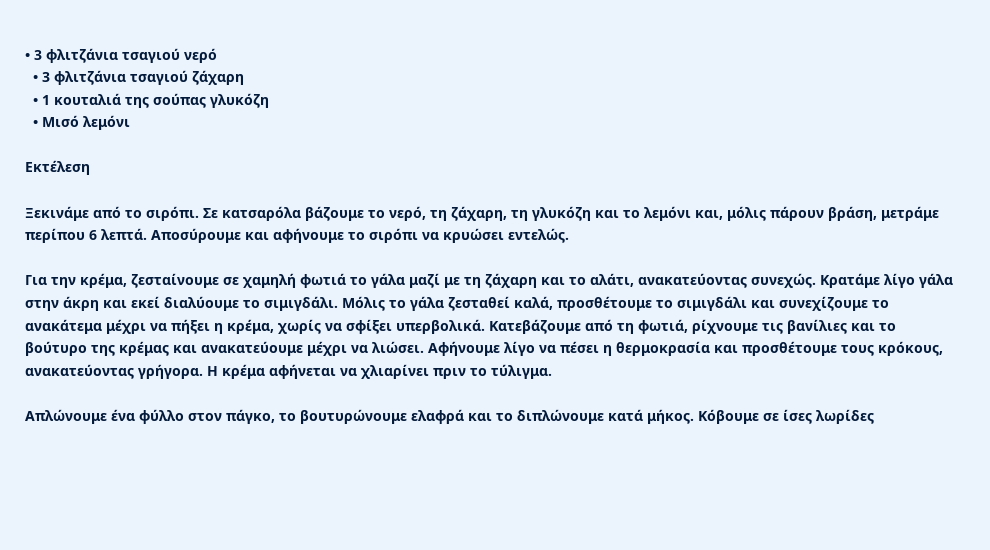• 3 φλιτζάνια τσαγιού νερό
  • 3 φλιτζάνια τσαγιού ζάχαρη
  • 1 κουταλιά της σούπας γλυκόζη
  • Μισό λεμόνι

Εκτέλεση

Ξεκινάμε από το σιρόπι. Σε κατσαρόλα βάζουμε το νερό, τη ζάχαρη, τη γλυκόζη και το λεμόνι και, μόλις πάρουν βράση, μετράμε περίπου 6 λεπτά. Αποσύρουμε και αφήνουμε το σιρόπι να κρυώσει εντελώς.

Για την κρέμα, ζεσταίνουμε σε χαμηλή φωτιά το γάλα μαζί με τη ζάχαρη και το αλάτι, ανακατεύοντας συνεχώς. Κρατάμε λίγο γάλα στην άκρη και εκεί διαλύουμε το σιμιγδάλι. Μόλις το γάλα ζεσταθεί καλά, προσθέτουμε το σιμιγδάλι και συνεχίζουμε το ανακάτεμα μέχρι να πήξει η κρέμα, χωρίς να σφίξει υπερβολικά. Κατεβάζουμε από τη φωτιά, ρίχνουμε τις βανίλιες και το βούτυρο της κρέμας και ανακατεύουμε μέχρι να λιώσει. Αφήνουμε λίγο να πέσει η θερμοκρασία και προσθέτουμε τους κρόκους, ανακατεύοντας γρήγορα. Η κρέμα αφήνεται να χλιαρίνει πριν το τύλιγμα.

Απλώνουμε ένα φύλλο στον πάγκο, το βουτυρώνουμε ελαφρά και το διπλώνουμε κατά μήκος. Κόβουμε σε ίσες λωρίδες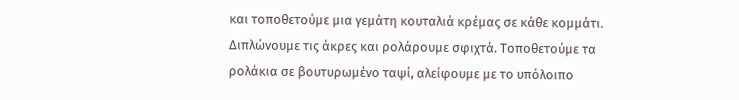και τοποθετούμε μια γεμάτη κουταλιά κρέμας σε κάθε κομμάτι. Διπλώνουμε τις άκρες και ρολάρουμε σφιχτά. Τοποθετούμε τα ρολάκια σε βουτυρωμένο ταψί, αλείφουμε με το υπόλοιπο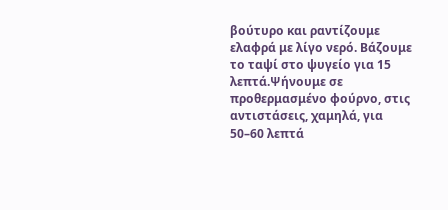βούτυρο και ραντίζουμε ελαφρά με λίγο νερό. Βάζουμε το ταψί στο ψυγείο για 15 λεπτά.Ψήνουμε σε προθερμασμένο φούρνο, στις αντιστάσεις, χαμηλά, για 50–60 λεπτά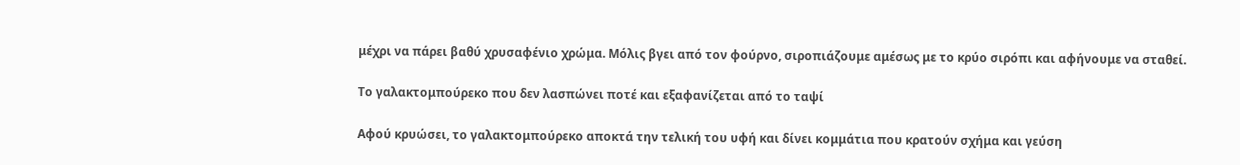μέχρι να πάρει βαθύ χρυσαφένιο χρώμα. Μόλις βγει από τον φούρνο, σιροπιάζουμε αμέσως με το κρύο σιρόπι και αφήνουμε να σταθεί.

Το γαλακτομπούρεκο που δεν λασπώνει ποτέ και εξαφανίζεται από το ταψί

Αφού κρυώσει, το γαλακτομπούρεκο αποκτά την τελική του υφή και δίνει κομμάτια που κρατούν σχήμα και γεύση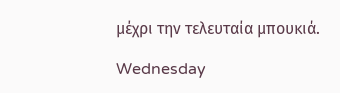μέχρι την τελευταία μπουκιά.

Wednesday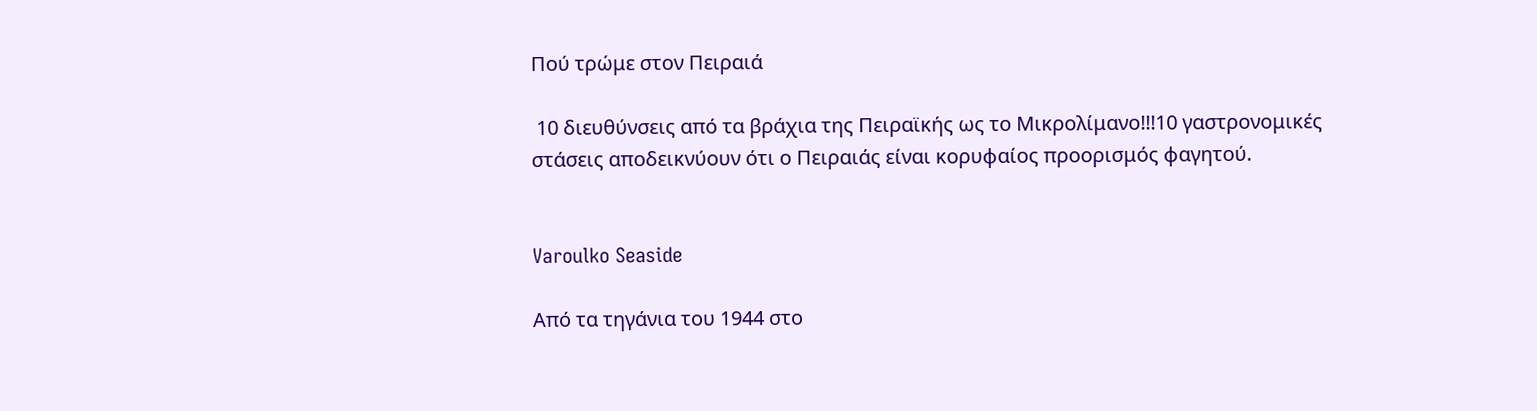Πού τρώμε στον Πειραιά

 10 διευθύνσεις από τα βράχια της Πειραϊκής ως το Μικρολίμανο!!!10 γαστρονομικές στάσεις αποδεικνύουν ότι ο Πειραιάς είναι κορυφαίος προορισμός φαγητού.


Varoulko Seaside

Από τα τηγάνια του 1944 στο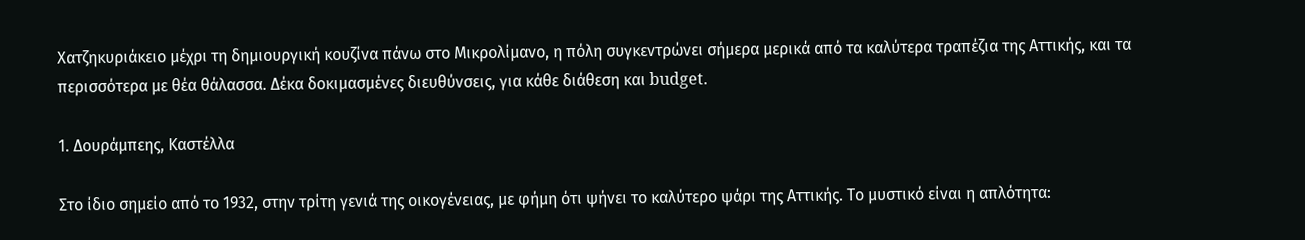Χατζηκυριάκειο μέχρι τη δημιουργική κουζίνα πάνω στο Μικρολίμανο, η πόλη συγκεντρώνει σήμερα μερικά από τα καλύτερα τραπέζια της Αττικής, και τα περισσότερα με θέα θάλασσα. Δέκα δοκιμασμένες διευθύνσεις, για κάθε διάθεση και budget.

1. Δουράμπεης, Καστέλλα

Στο ίδιο σημείο από το 1932, στην τρίτη γενιά της οικογένειας, με φήμη ότι ψήνει το καλύτερο ψάρι της Αττικής. Το μυστικό είναι η απλότητα: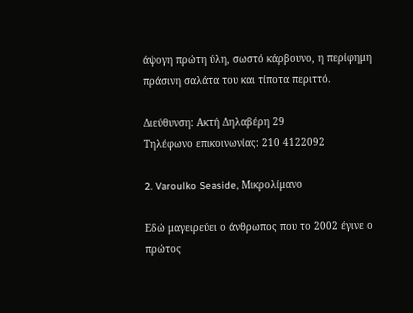άψογη πρώτη ύλη, σωστό κάρβουνο, η περίφημη πράσινη σαλάτα του και τίποτα περιττό.

Διεύθυνση: Ακτή Δηλαβέρη 29
Tηλέφωνο επικοινωνίας: 210 4122092

2. Varoulko Seaside, Μικρολίμανο

Εδώ μαγειρεύει ο άνθρωπος που το 2002 έγινε ο πρώτος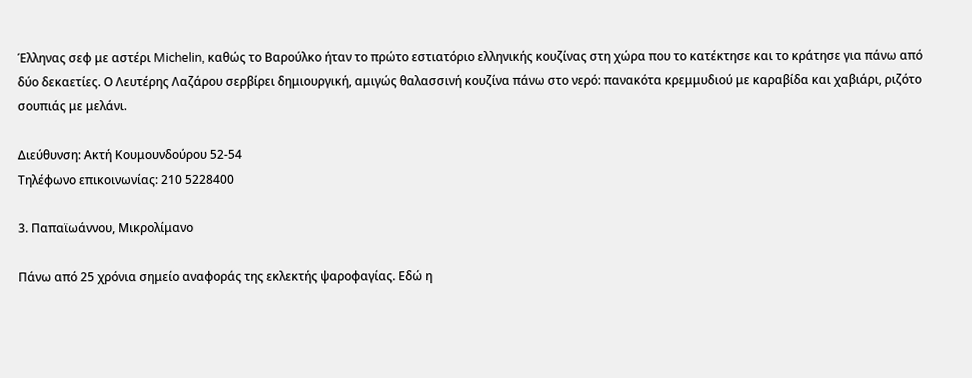Έλληνας σεφ με αστέρι Michelin, καθώς το Βαρούλκο ήταν το πρώτο εστιατόριο ελληνικής κουζίνας στη χώρα που το κατέκτησε και το κράτησε για πάνω από δύο δεκαετίες. Ο Λευτέρης Λαζάρου σερβίρει δημιουργική, αμιγώς θαλασσινή κουζίνα πάνω στο νερό: πανακότα κρεμμυδιού με καραβίδα και χαβιάρι, ριζότο σουπιάς με μελάνι.

Διεύθυνση: Ακτή Κουμουνδούρου 52-54
Tηλέφωνο επικοινωνίας: 210 5228400

3. Παπαϊωάννου, Μικρολίμανο

Πάνω από 25 χρόνια σημείο αναφοράς της εκλεκτής ψαροφαγίας. Εδώ η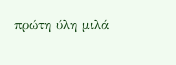πρώτη ύλη μιλά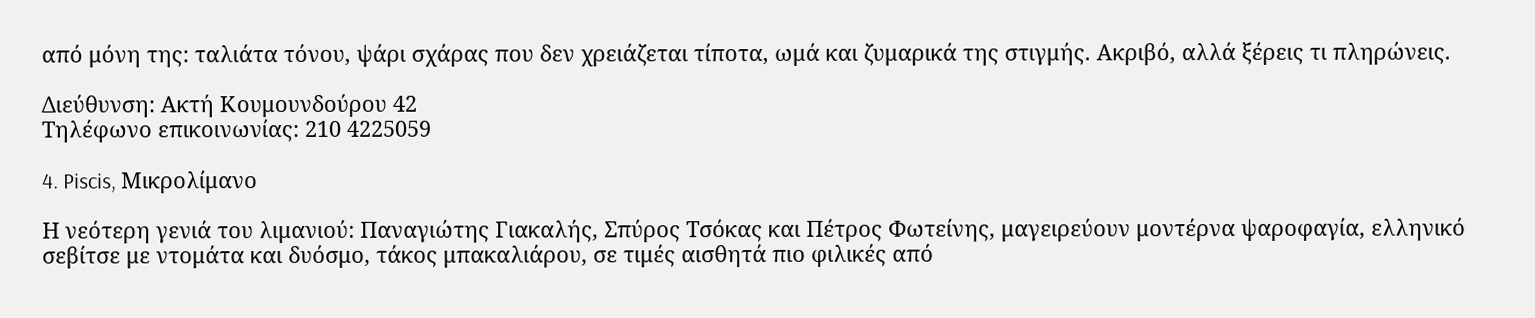από μόνη της: ταλιάτα τόνου, ψάρι σχάρας που δεν χρειάζεται τίποτα, ωμά και ζυμαρικά της στιγμής. Ακριβό, αλλά ξέρεις τι πληρώνεις.

Διεύθυνση: Ακτή Κουμουνδούρου 42
Tηλέφωνο επικοινωνίας: 210 4225059

4. Piscis, Μικρολίμανο

Η νεότερη γενιά του λιμανιού: Παναγιώτης Γιακαλής, Σπύρος Τσόκας και Πέτρος Φωτείνης, μαγειρεύουν μοντέρνα ψαροφαγία, ελληνικό σεβίτσε με ντομάτα και δυόσμο, τάκος μπακαλιάρου, σε τιμές αισθητά πιο φιλικές από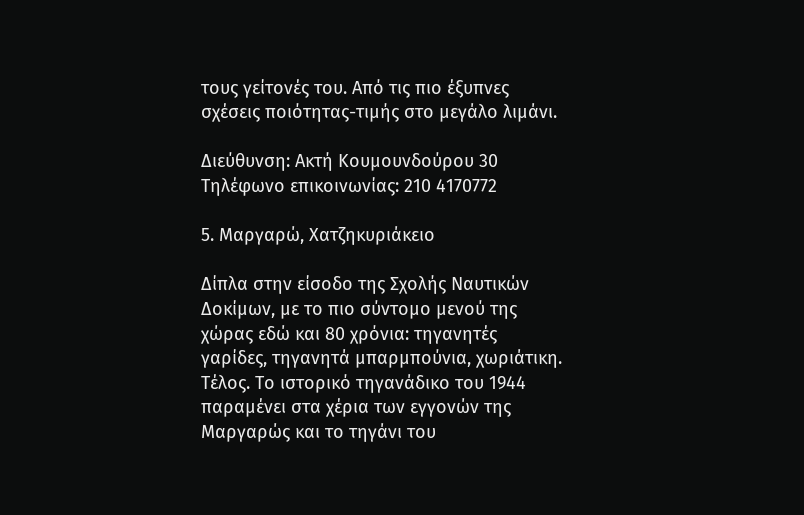τους γείτονές του. Από τις πιο έξυπνες σχέσεις ποιότητας-τιμής στο μεγάλο λιμάνι.

Διεύθυνση: Ακτή Κουμουνδούρου 30
Tηλέφωνο επικοινωνίας: 210 4170772

5. Μαργαρώ, Χατζηκυριάκειο

Δίπλα στην είσοδο της Σχολής Ναυτικών Δοκίμων, με το πιο σύντομο μενού της χώρας εδώ και 80 χρόνια: τηγανητές γαρίδες, τηγανητά μπαρμπούνια, χωριάτικη. Τέλος. Το ιστορικό τηγανάδικο του 1944 παραμένει στα χέρια των εγγονών της Μαργαρώς και το τηγάνι του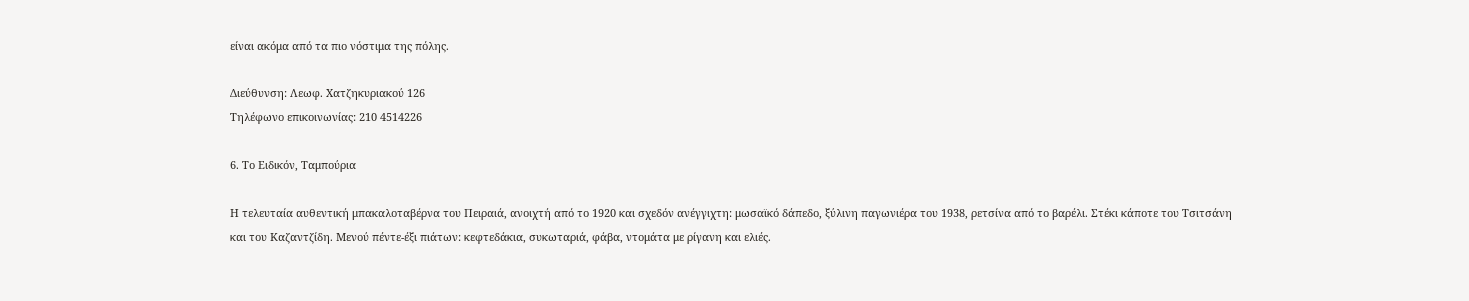είναι ακόμα από τα πιο νόστιμα της πόλης.

Διεύθυνση: Λεωφ. Χατζηκυριακού 126
Tηλέφωνο επικοινωνίας: 210 4514226

6. Το Ειδικόν, Ταμπούρια

Η τελευταία αυθεντική μπακαλοταβέρνα του Πειραιά, ανοιχτή από το 1920 και σχεδόν ανέγγιχτη: μωσαϊκό δάπεδο, ξύλινη παγωνιέρα του 1938, ρετσίνα από το βαρέλι. Στέκι κάποτε του Τσιτσάνη και του Καζαντζίδη. Μενού πέντε-έξι πιάτων: κεφτεδάκια, συκωταριά, φάβα, ντομάτα με ρίγανη και ελιές.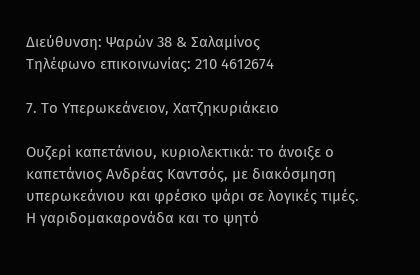Διεύθυνση: Ψαρών 38 & Σαλαμίνος
Tηλέφωνο επικοινωνίας: 210 4612674

7. Το Υπερωκεάνειον, Χατζηκυριάκειο

Ουζερί καπετάνιου, κυριολεκτικά: το άνοιξε ο καπετάνιος Ανδρέας Καντσός, με διακόσμηση υπερωκεάνιου και φρέσκο ψάρι σε λογικές τιμές. Η γαριδομακαρονάδα και το ψητό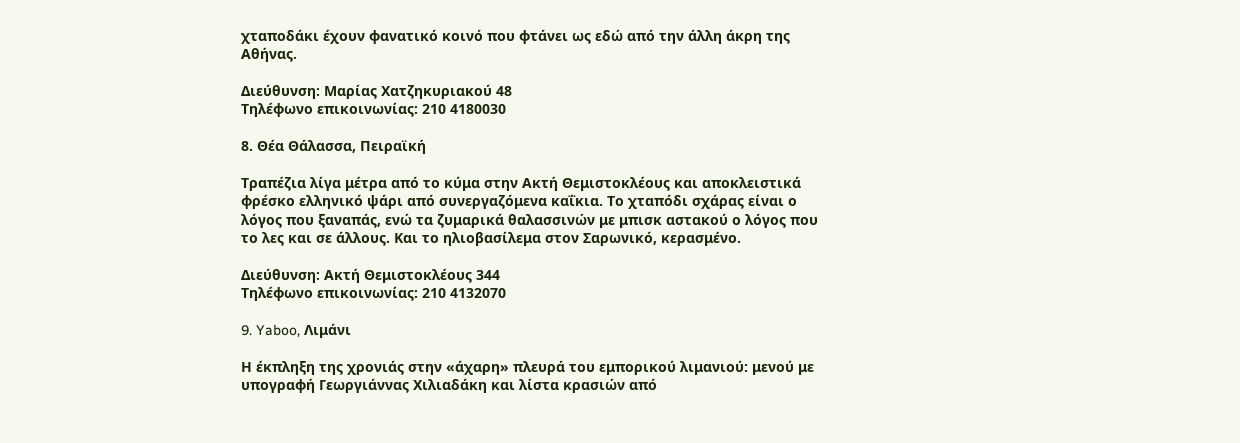χταποδάκι έχουν φανατικό κοινό που φτάνει ως εδώ από την άλλη άκρη της Αθήνας.

Διεύθυνση: Μαρίας Χατζηκυριακού 48
Tηλέφωνο επικοινωνίας: 210 4180030

8. Θέα Θάλασσα, Πειραϊκή

Τραπέζια λίγα μέτρα από το κύμα στην Ακτή Θεμιστοκλέους και αποκλειστικά φρέσκο ελληνικό ψάρι από συνεργαζόμενα καΐκια. Το χταπόδι σχάρας είναι ο λόγος που ξαναπάς, ενώ τα ζυμαρικά θαλασσινών με μπισκ αστακού ο λόγος που το λες και σε άλλους. Και το ηλιοβασίλεμα στον Σαρωνικό, κερασμένο.

Διεύθυνση: Ακτή Θεμιστοκλέους 344
Tηλέφωνο επικοινωνίας: 210 4132070

9. Yaboo, Λιμάνι

Η έκπληξη της χρονιάς στην «άχαρη» πλευρά του εμπορικού λιμανιού: μενού με υπογραφή Γεωργιάννας Χιλιαδάκη και λίστα κρασιών από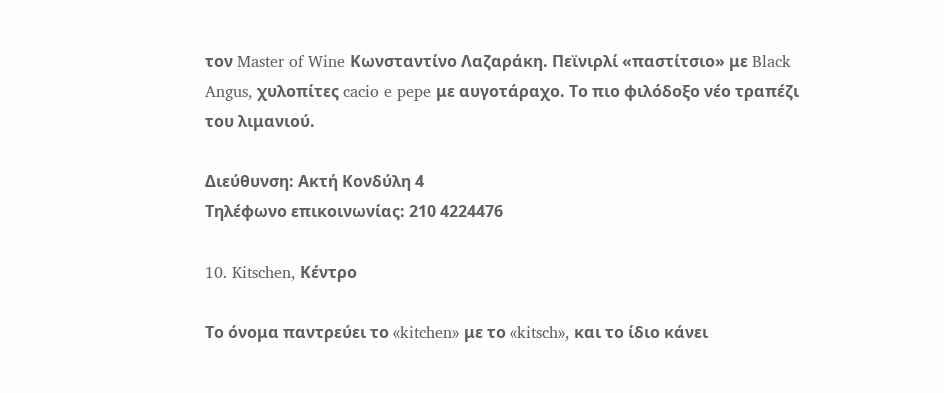τον Master of Wine Κωνσταντίνο Λαζαράκη. Πεϊνιρλί «παστίτσιο» με Black Angus, χυλοπίτες cacio e pepe με αυγοτάραχο. Το πιο φιλόδοξο νέο τραπέζι του λιμανιού.

Διεύθυνση: Ακτή Κονδύλη 4
Tηλέφωνο επικοινωνίας: 210 4224476

10. Kitschen, Κέντρο

Το όνομα παντρεύει το «kitchen» με το «kitsch», και το ίδιο κάνει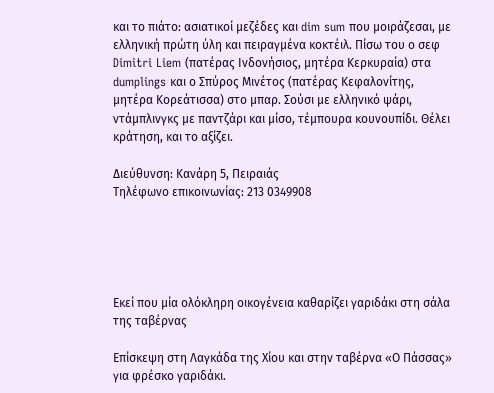και το πιάτο: ασιατικοί μεζέδες και dim sum που μοιράζεσαι, με ελληνική πρώτη ύλη και πειραγμένα κοκτέιλ. Πίσω του ο σεφ Dimitri Liem (πατέρας Ινδονήσιος, μητέρα Κερκυραία) στα dumplings και ο Σπύρος Μινέτος (πατέρας Κεφαλονίτης, μητέρα Κορεάτισσα) στο μπαρ. Σούσι με ελληνικό ψάρι, ντάμπλινγκς με παντζάρι και μίσο, τέμπουρα κουνουπίδι. Θέλει κράτηση, και το αξίζει.

Διεύθυνση: Κανάρη 5, Πειραιάς
Tηλέφωνο επικοινωνίας: 213 0349908





Εκεί που μία ολόκληρη οικογένεια καθαρίζει γαριδάκι στη σάλα της ταβέρνας

Επίσκεψη στη Λαγκάδα της Χίου και στην ταβέρνα «Ο Πάσσας» για φρέσκο γαριδάκι.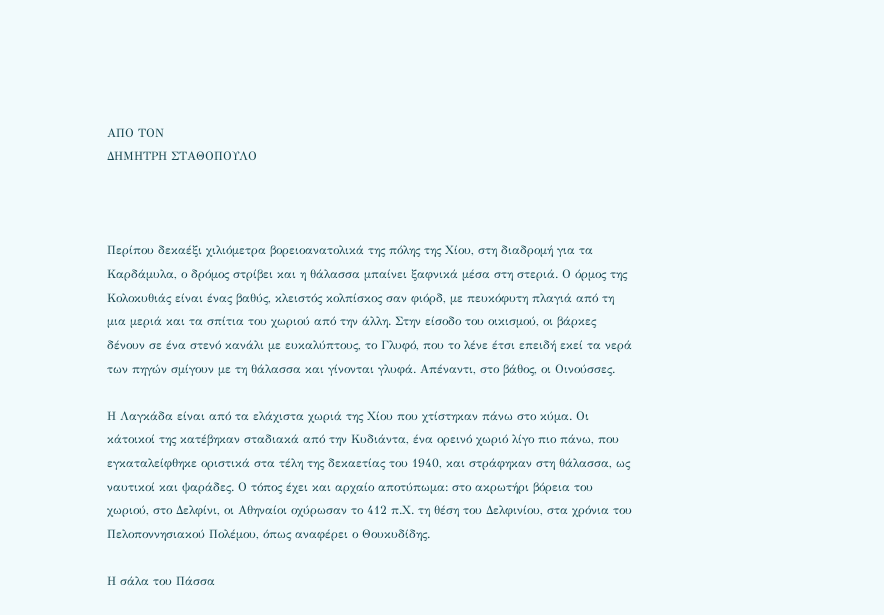ΑΠΟ ΤΟΝ
ΔΗΜΗΤΡΗ ΣΤΑΘΟΠΟΥΛΟ



Περίπου δεκαέξι χιλιόμετρα βορειοανατολικά της πόλης της Χίου, στη διαδρομή για τα Καρδάμυλα, ο δρόμος στρίβει και η θάλασσα μπαίνει ξαφνικά μέσα στη στεριά. Ο όρμος της Κολοκυθιάς είναι ένας βαθύς, κλειστός κολπίσκος σαν φιόρδ, με πευκόφυτη πλαγιά από τη μια μεριά και τα σπίτια του χωριού από την άλλη. Στην είσοδο του οικισμού, οι βάρκες δένουν σε ένα στενό κανάλι με ευκαλύπτους, το Γλυφό, που το λένε έτσι επειδή εκεί τα νερά των πηγών σμίγουν με τη θάλασσα και γίνονται γλυφά. Απέναντι, στο βάθος, οι Οινούσσες.

Η Λαγκάδα είναι από τα ελάχιστα χωριά της Χίου που χτίστηκαν πάνω στο κύμα. Οι κάτοικοί της κατέβηκαν σταδιακά από την Κυδιάντα, ένα ορεινό χωριό λίγο πιο πάνω, που εγκαταλείφθηκε οριστικά στα τέλη της δεκαετίας του 1940, και στράφηκαν στη θάλασσα, ως ναυτικοί και ψαράδες. Ο τόπος έχει και αρχαίο αποτύπωμα: στο ακρωτήρι βόρεια του χωριού, στο Δελφίνι, οι Αθηναίοι οχύρωσαν το 412 π.Χ. τη θέση του Δελφινίου, στα χρόνια του Πελοποννησιακού Πολέμου, όπως αναφέρει ο Θουκυδίδης.

Η σάλα του Πάσσα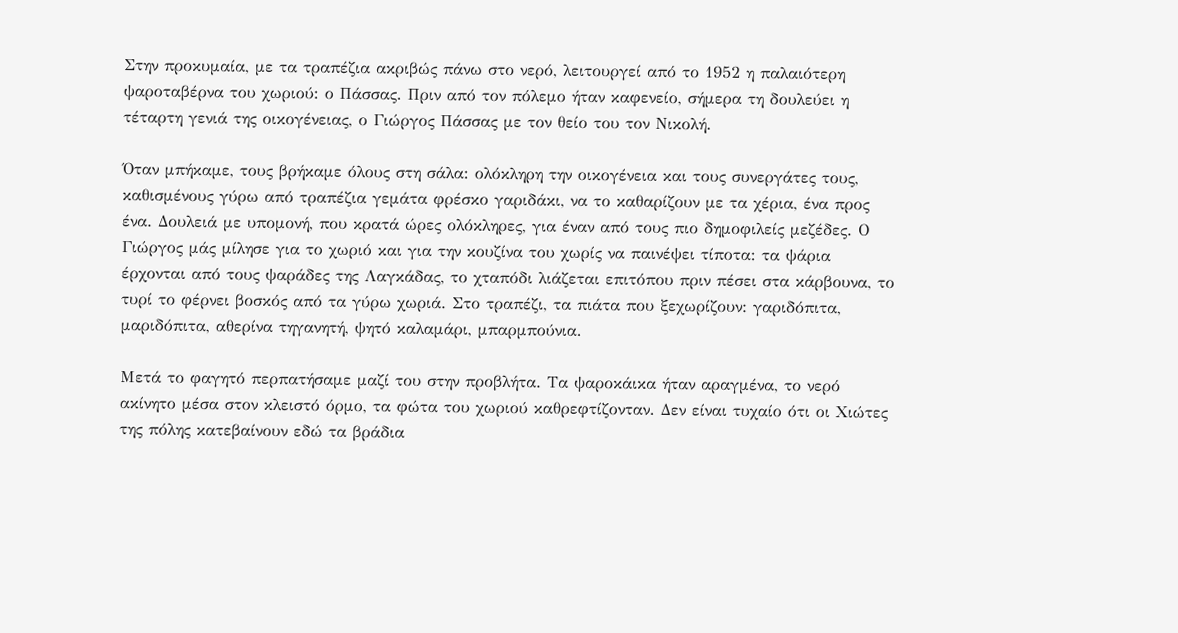Στην προκυμαία, με τα τραπέζια ακριβώς πάνω στο νερό, λειτουργεί από το 1952 η παλαιότερη ψαροταβέρνα του χωριού: ο Πάσσας. Πριν από τον πόλεμο ήταν καφενείο, σήμερα τη δουλεύει η τέταρτη γενιά της οικογένειας, ο Γιώργος Πάσσας με τον θείο του τον Νικολή.

Όταν μπήκαμε, τους βρήκαμε όλους στη σάλα: ολόκληρη την οικογένεια και τους συνεργάτες τους, καθισμένους γύρω από τραπέζια γεμάτα φρέσκο γαριδάκι, να το καθαρίζουν με τα χέρια, ένα προς ένα. Δουλειά με υπομονή, που κρατά ώρες ολόκληρες, για έναν από τους πιο δημοφιλείς μεζέδες. Ο Γιώργος μάς μίλησε για το χωριό και για την κουζίνα του χωρίς να παινέψει τίποτα: τα ψάρια έρχονται από τους ψαράδες της Λαγκάδας, το χταπόδι λιάζεται επιτόπου πριν πέσει στα κάρβουνα, το τυρί το φέρνει βοσκός από τα γύρω χωριά. Στο τραπέζι, τα πιάτα που ξεχωρίζουν: γαριδόπιτα, μαριδόπιτα, αθερίνα τηγανητή, ψητό καλαμάρι, μπαρμπούνια.

Μετά το φαγητό περπατήσαμε μαζί του στην προβλήτα. Τα ψαροκάικα ήταν αραγμένα, το νερό ακίνητο μέσα στον κλειστό όρμο, τα φώτα του χωριού καθρεφτίζονταν. Δεν είναι τυχαίο ότι οι Χιώτες της πόλης κατεβαίνουν εδώ τα βράδια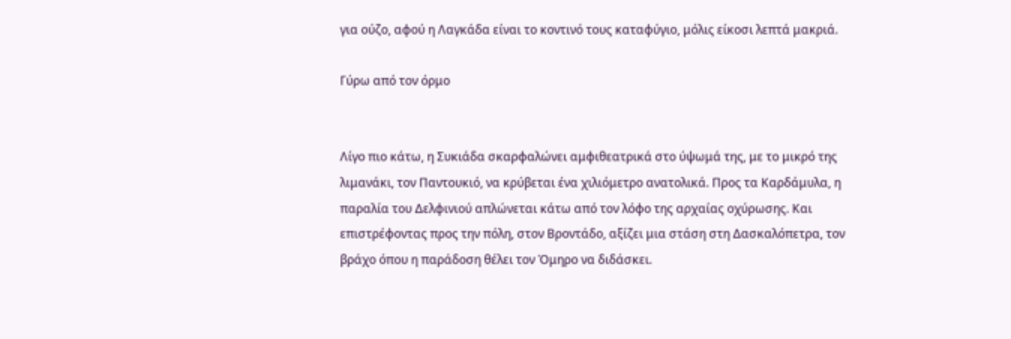για ούζο, αφού η Λαγκάδα είναι το κοντινό τους καταφύγιο, μόλις είκοσι λεπτά μακριά.

Γύρω από τον όρμο


Λίγο πιο κάτω, η Συκιάδα σκαρφαλώνει αμφιθεατρικά στο ύψωμά της, με το μικρό της λιμανάκι, τον Παντουκιό, να κρύβεται ένα χιλιόμετρο ανατολικά. Προς τα Καρδάμυλα, η παραλία του Δελφινιού απλώνεται κάτω από τον λόφο της αρχαίας οχύρωσης. Και επιστρέφοντας προς την πόλη, στον Βροντάδο, αξίζει μια στάση στη Δασκαλόπετρα, τον βράχο όπου η παράδοση θέλει τον Όμηρο να διδάσκει.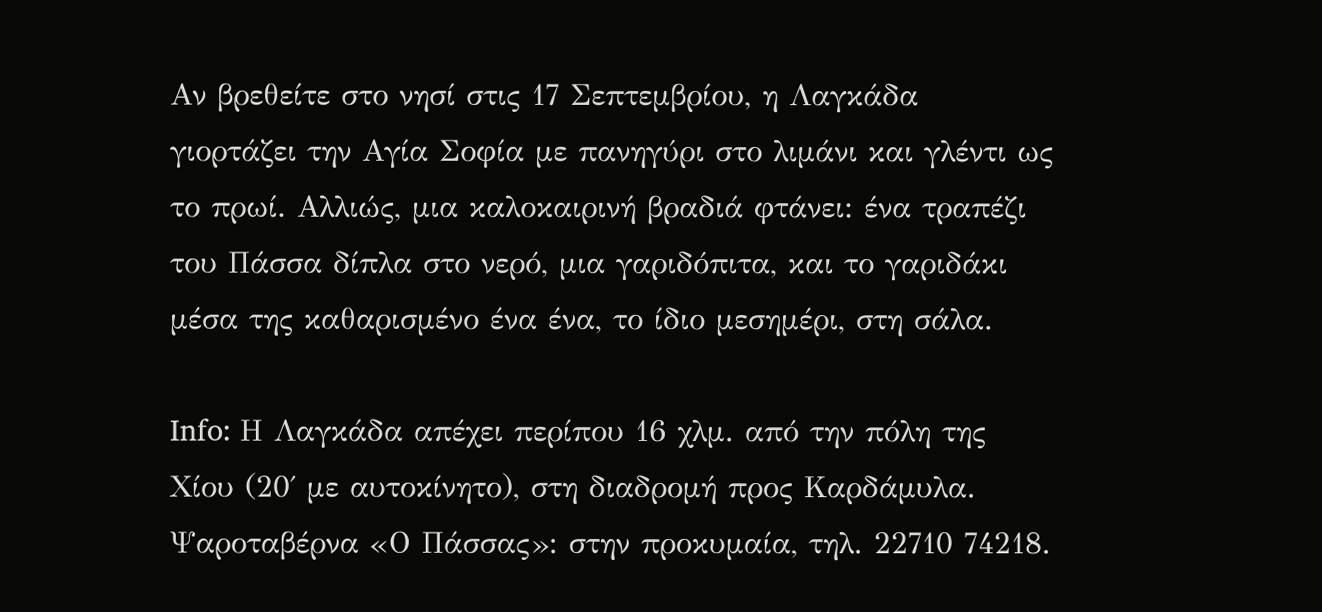Αν βρεθείτε στο νησί στις 17 Σεπτεμβρίου, η Λαγκάδα γιορτάζει την Αγία Σοφία με πανηγύρι στο λιμάνι και γλέντι ως το πρωί. Αλλιώς, μια καλοκαιρινή βραδιά φτάνει: ένα τραπέζι του Πάσσα δίπλα στο νερό, μια γαριδόπιτα, και το γαριδάκι μέσα της καθαρισμένο ένα ένα, το ίδιο μεσημέρι, στη σάλα.

Info: Η Λαγκάδα απέχει περίπου 16 χλμ. από την πόλη της Χίου (20΄ με αυτοκίνητο), στη διαδρομή προς Καρδάμυλα. Ψαροταβέρνα «Ο Πάσσας»: στην προκυμαία, τηλ. 22710 74218.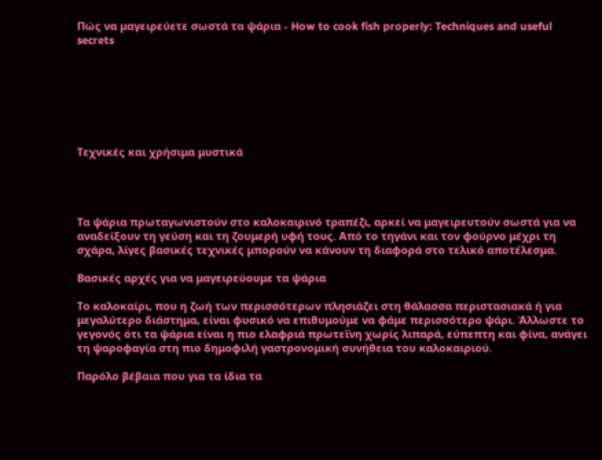Πώς να μαγειρεύετε σωστά τα ψάρια - How to cook fish properly: Techniques and useful secrets







Τεχνικές και χρήσιμα μυστικά




Τα ψάρια πρωταγωνιστούν στο καλοκαιρινό τραπέζι, αρκεί να μαγειρευτούν σωστά για να αναδείξουν τη γεύση και τη ζουμερή υφή τους. Από το τηγάνι και τον φούρνο μέχρι τη σχάρα, λίγες βασικές τεχνικές μπορούν να κάνουν τη διαφορά στο τελικό αποτέλεσμα.

Βασικές αρχές για να μαγειρεύουμε τα ψάρια

Το καλοκαίρι, που η ζωή των περισσότερων πλησιάζει στη θάλασσα περιστασιακά ή για μεγαλύτερο διάστημα, είναι φυσικό να επιθυμούμε να φάμε περισσότερο ψάρι. Άλλωστε το γεγονός ότι τα ψάρια είναι η πιο ελαφριά πρωτεΐνη χωρίς λιπαρά, εύπεπτη και φίνα, ανάγει τη ψαροφαγία στη πιο δημοφιλή γαστρονομική συνήθεια του καλοκαιριού.

Παρόλο βέβαια που για τα ίδια τα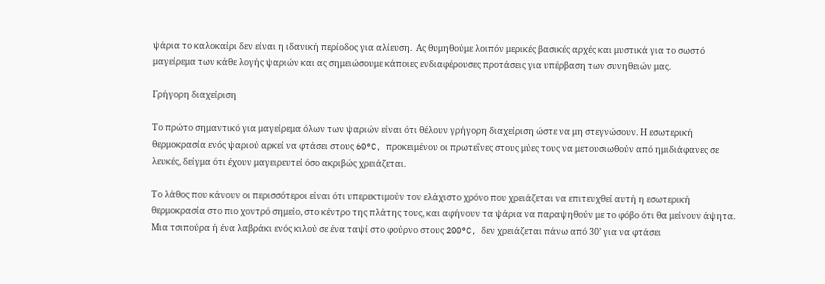ψάρια το καλοκαίρι δεν είναι η ιδανική περίοδος για αλίευση.  Ας θυμηθούμε λοιπόν μερικές βασικές αρχές και μυστικά για το σωστό μαγείρεμα των κάθε λογής ψαριών και ας σημειώσουμε κάποιες ενδιαφέρουσες προτάσεις για υπέρβαση των συνηθειών μας.

Γρήγορη διαχείριση

Το πρώτο σημαντικό για μαγείρεμα όλων των ψαριών είναι ότι θέλουν γρήγορη διαχείριση ώστε να μη στεγνώσουν. Η εσωτερική θερμοκρασία ενός ψαριού αρκεί να φτάσει στους 60°C, προκειμένου οι πρωτεΐνες στους μύες τους να μετουσιωθούν από ημιδιάφανες σε λευκές, δείγμα ότι έχουν μαγειρευτεί όσο ακριβώς χρειάζεται.

Το λάθος που κάνουν οι περισσότεροι είναι ότι υπερεκτιμούν τον ελάχιστο χρόνο που χρειάζεται να επιτευχθεί αυτή η εσωτερική θερμοκρασία στο πιο χοντρό σημείο, στο κέντρο της πλάτης τους, και αφήνουν τα ψάρια να παραψηθούν με το φόβο ότι θα μείνουν άψητα. Μια τσιπούρα ή ένα λαβράκι ενός κιλού σε ένα ταψί στο φούρνο στους 200°C, δεν χρειάζεται πάνω από 30’ για να φτάσει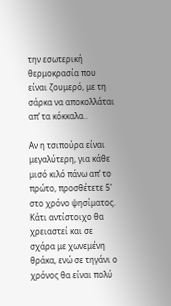την εσωτερική θερμοκρασία που είναι ζουμερό, με τη σάρκα να αποκολλάται απ’ τα κόκκαλα..

Αν η τσιπούρα είναι μεγαλύτερη, για κάθε μισό κιλό πάνω απ’ το πρώτο, προσθέτετε 5’ στο χρόνο ψησίματος. Κάτι αντίστοιχο θα χρειαστεί και σε σχάρα με χωνεμένη θράκα, ενώ σε τηγάνι ο χρόνος θα είναι πολύ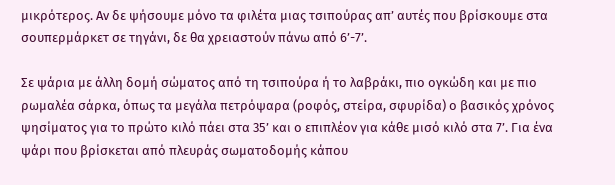μικρότερος. Αν δε ψήσουμε μόνο τα φιλέτα μιας τσιπούρας απ’ αυτές που βρίσκουμε στα σουπερμάρκετ σε τηγάνι, δε θα χρειαστούν πάνω από 6’-7’.

Σε ψάρια με άλλη δομή σώματος από τη τσιπούρα ή το λαβράκι, πιο ογκώδη και με πιο ρωμαλέα σάρκα, όπως τα μεγάλα πετρόψαρα (ροφός, στείρα, σφυρίδα) ο βασικός χρόνος ψησίματος για το πρώτο κιλό πάει στα 35’ και ο επιπλέον για κάθε μισό κιλό στα 7’. Για ένα ψάρι που βρίσκεται από πλευράς σωματοδομής κάπου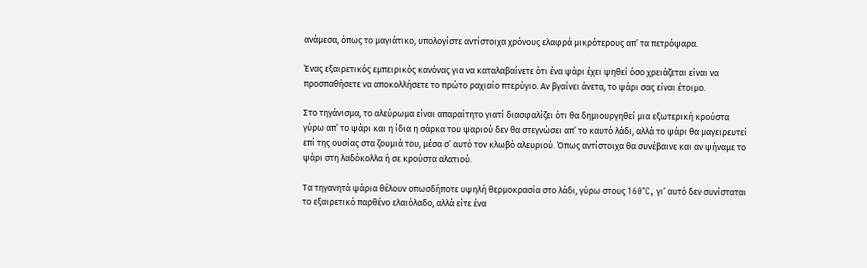ανάμεσα, όπως το μαγιάτικο, υπολογίστε αντίστοιχα χρόνους ελαφρά μικρότερους απ’ τα πετρόψαρα.

Ένας εξαιρετικός εμπειρικός κανόνας για να καταλαβαίνετε ότι ένα ψάρι έχει ψηθεί όσο χρειάζεται είναι να προσπαθήσετε να αποκολλήσετε το πρώτο ραχιαίο πτερύγιο. Αν βγαίνει άνετα, το ψάρι σας είναι έτοιμο.

Στο τηγάνισμα, το αλεύρωμα είναι απαραίτητο γιατί διασφαλίζει ότι θα δημιουργηθεί μια εξωτερική κρούστα γύρω απ’ το ψάρι και η ίδια η σάρκα του ψαριού δεν θα στεγνώσει απ’ το καυτό λάδι, αλλά το ψάρι θα μαγειρευτεί επί της ουσίας στα ζουμιά του, μέσα σ’ αυτό τον κλωβό αλευριού. Όπως αντίστοιχα θα συνέβαινε και αν ψήναμε το ψάρι στη λαδόκολλα ή σε κρούστα αλατιού.

Τα τηγανητά ψάρια θέλουν οπωσδήποτε υψηλή θερμοκρασία στο λάδι, γύρω στους 160°C, γι’ αυτό δεν συνίσταται το εξαιρετικό παρθένο ελαιόλαδο, αλλά είτε ένα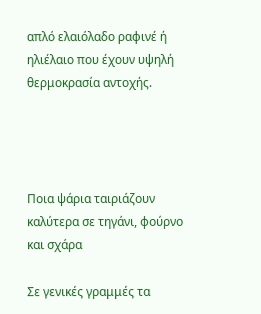απλό ελαιόλαδο ραφινέ ή ηλιέλαιο που έχουν υψηλή θερμοκρασία αντοχής.




Ποια ψάρια ταιριάζουν καλύτερα σε τηγάνι, φούρνο και σχάρα

Σε γενικές γραμμές τα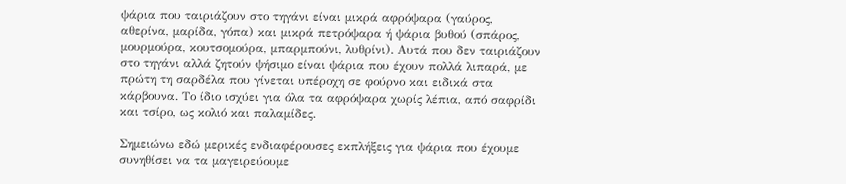ψάρια που ταιριάζουν στο τηγάνι είναι μικρά αφρόψαρα (γαύρος, αθερίνα, μαρίδα, γόπα) και μικρά πετρόψαρα ή ψάρια βυθού (σπάρος, μουρμούρα, κουτσομούρα, μπαρμπούνι, λυθρίνι). Αυτά που δεν ταιριάζουν στο τηγάνι αλλά ζητούν ψήσιμο είναι ψάρια που έχουν πολλά λιπαρά, με πρώτη τη σαρδέλα που γίνεται υπέροχη σε φούρνο και ειδικά στα κάρβουνα. Το ίδιο ισχύει για όλα τα αφρόψαρα χωρίς λέπια, από σαφρίδι και τσίρο, ως κολιό και παλαμίδες.

Σημειώνω εδώ μερικές ενδιαφέρουσες εκπλήξεις για ψάρια που έχουμε συνηθίσει να τα μαγειρεύουμε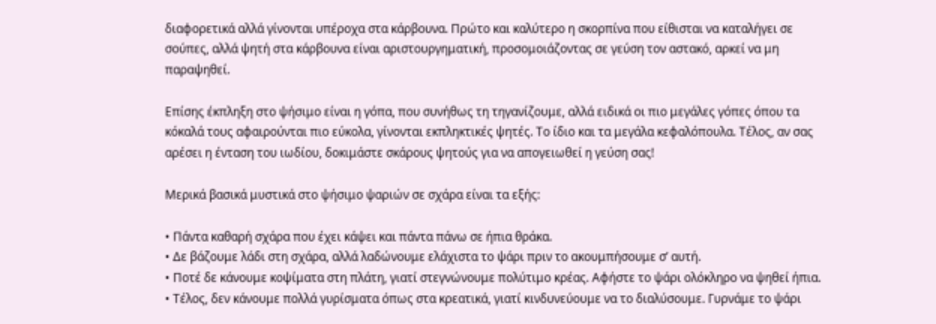διαφορετικά αλλά γίνονται υπέροχα στα κάρβουνα. Πρώτο και καλύτερο η σκορπίνα που είθισται να καταλήγει σε σούπες, αλλά ψητή στα κάρβουνα είναι αριστουργηματική, προσομοιάζοντας σε γεύση τον αστακό, αρκεί να μη παραψηθεί.

Επίσης έκπληξη στο ψήσιμο είναι η γόπα, που συνήθως τη τηγανίζουμε, αλλά ειδικά οι πιο μεγάλες γόπες όπου τα κόκαλά τους αφαιρούνται πιο εύκολα, γίνονται εκπληκτικές ψητές. Το ίδιο και τα μεγάλα κεφαλόπουλα. Τέλος, αν σας αρέσει η ένταση του ιωδίου, δοκιμάστε σκάρους ψητούς για να απογειωθεί η γεύση σας!

Μερικά βασικά μυστικά στο ψήσιμο ψαριών σε σχάρα είναι τα εξής:

• Πάντα καθαρή σχάρα που έχει κάψει και πάντα πάνω σε ήπια θράκα.
• Δε βάζουμε λάδι στη σχάρα, αλλά λαδώνουμε ελάχιστα το ψάρι πριν το ακουμπήσουμε σ’ αυτή.
• Ποτέ δε κάνουμε κοψίματα στη πλάτη, γιατί στεγνώνουμε πολύτιμο κρέας. Αφήστε το ψάρι ολόκληρο να ψηθεί ήπια.
• Τέλος, δεν κάνουμε πολλά γυρίσματα όπως στα κρεατικά, γιατί κινδυνεύουμε να το διαλύσουμε. Γυρνάμε το ψάρι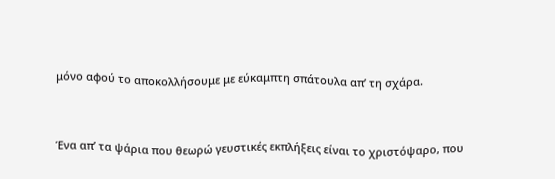μόνο αφού το αποκολλήσουμε με εύκαμπτη σπάτουλα απ’ τη σχάρα.



Ένα απ’ τα ψάρια που θεωρώ γευστικές εκπλήξεις είναι το χριστόψαρο, που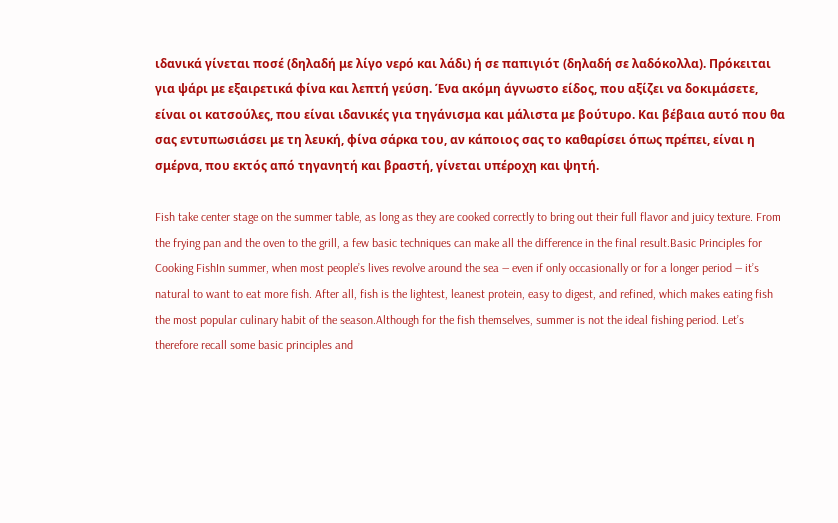ιδανικά γίνεται ποσέ (δηλαδή με λίγο νερό και λάδι) ή σε παπιγιότ (δηλαδή σε λαδόκολλα). Πρόκειται για ψάρι με εξαιρετικά φίνα και λεπτή γεύση. Ένα ακόμη άγνωστο είδος, που αξίζει να δοκιμάσετε, είναι οι κατσούλες, που είναι ιδανικές για τηγάνισμα και μάλιστα με βούτυρο. Και βέβαια αυτό που θα σας εντυπωσιάσει με τη λευκή, φίνα σάρκα του, αν κάποιος σας το καθαρίσει όπως πρέπει, είναι η σμέρνα, που εκτός από τηγανητή και βραστή, γίνεται υπέροχη και ψητή.

Fish take center stage on the summer table, as long as they are cooked correctly to bring out their full flavor and juicy texture. From the frying pan and the oven to the grill, a few basic techniques can make all the difference in the final result.Basic Principles for Cooking FishIn summer, when most people’s lives revolve around the sea — even if only occasionally or for a longer period — it’s natural to want to eat more fish. After all, fish is the lightest, leanest protein, easy to digest, and refined, which makes eating fish the most popular culinary habit of the season.Although for the fish themselves, summer is not the ideal fishing period. Let’s therefore recall some basic principles and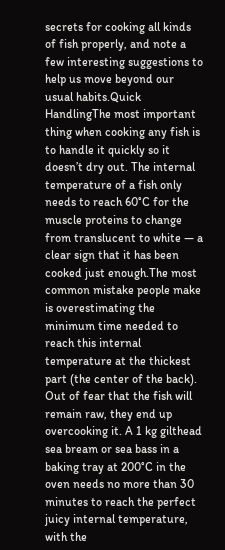secrets for cooking all kinds of fish properly, and note a few interesting suggestions to help us move beyond our usual habits.Quick HandlingThe most important thing when cooking any fish is to handle it quickly so it doesn’t dry out. The internal temperature of a fish only needs to reach 60°C for the muscle proteins to change from translucent to white — a clear sign that it has been cooked just enough.The most common mistake people make is overestimating the minimum time needed to reach this internal temperature at the thickest part (the center of the back). Out of fear that the fish will remain raw, they end up overcooking it. A 1 kg gilthead sea bream or sea bass in a baking tray at 200°C in the oven needs no more than 30 minutes to reach the perfect juicy internal temperature, with the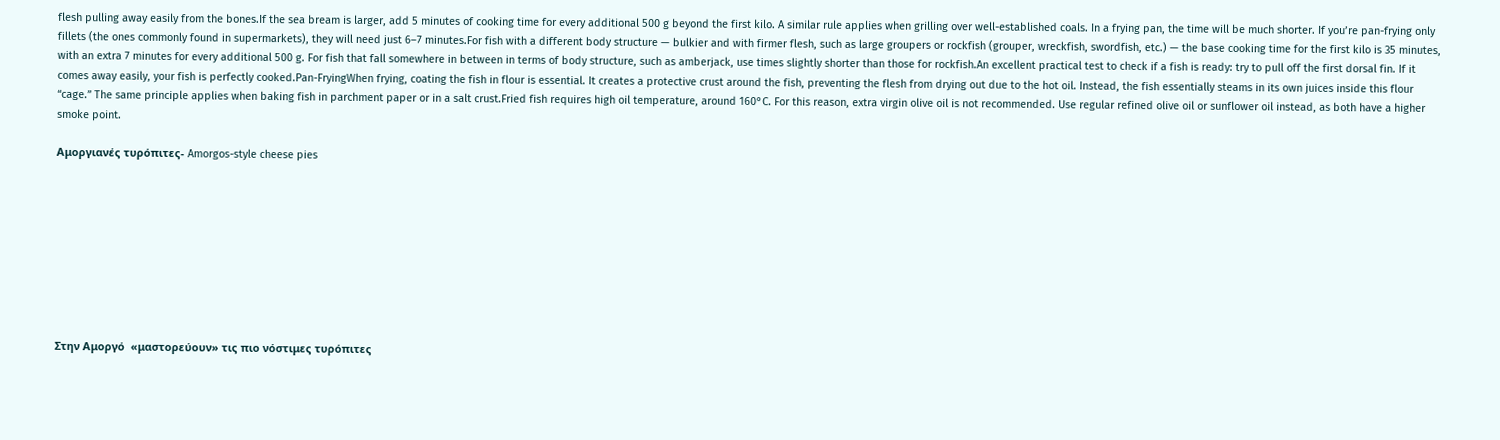flesh pulling away easily from the bones.If the sea bream is larger, add 5 minutes of cooking time for every additional 500 g beyond the first kilo. A similar rule applies when grilling over well-established coals. In a frying pan, the time will be much shorter. If you’re pan-frying only fillets (the ones commonly found in supermarkets), they will need just 6–7 minutes.For fish with a different body structure — bulkier and with firmer flesh, such as large groupers or rockfish (grouper, wreckfish, swordfish, etc.) — the base cooking time for the first kilo is 35 minutes, with an extra 7 minutes for every additional 500 g. For fish that fall somewhere in between in terms of body structure, such as amberjack, use times slightly shorter than those for rockfish.An excellent practical test to check if a fish is ready: try to pull off the first dorsal fin. If it comes away easily, your fish is perfectly cooked.Pan-FryingWhen frying, coating the fish in flour is essential. It creates a protective crust around the fish, preventing the flesh from drying out due to the hot oil. Instead, the fish essentially steams in its own juices inside this flour “cage.” The same principle applies when baking fish in parchment paper or in a salt crust.Fried fish requires high oil temperature, around 160°C. For this reason, extra virgin olive oil is not recommended. Use regular refined olive oil or sunflower oil instead, as both have a higher smoke point.

Αμοργιανές τυρόπιτες- Amorgos-style cheese pies









Στην Αμοργό  «μαστορεύουν» τις πιο νόστιμες τυρόπιτες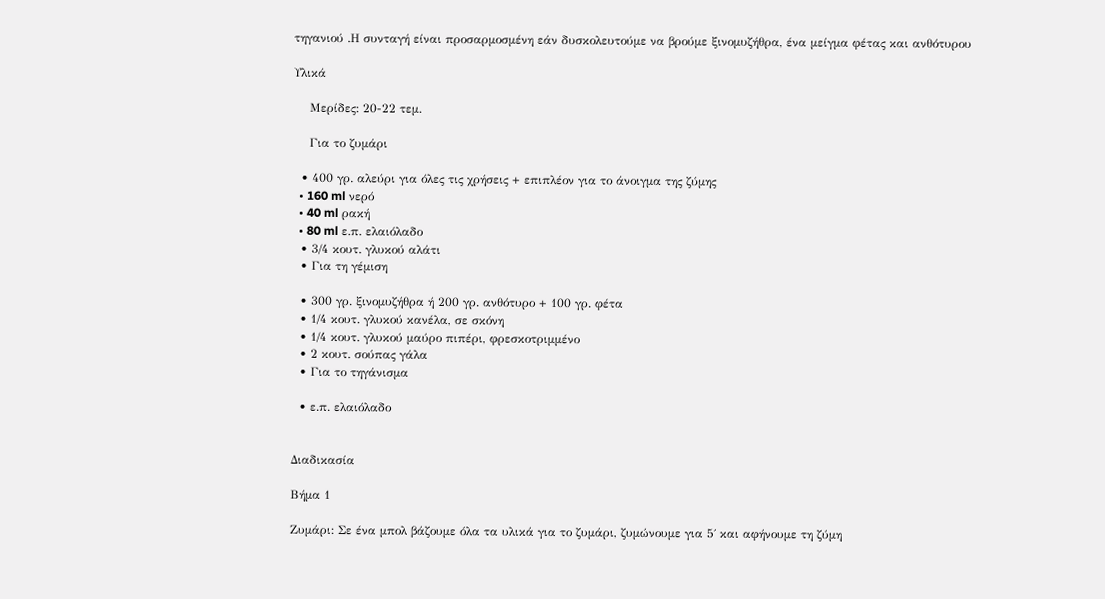τηγανιού .Η συνταγή είναι προσαρμοσμένη εάν δυσκολευτούμε να βρούμε ξινομυζήθρα, ένα μείγμα φέτας και ανθότυρου

Υλικά

    Μερίδες: 20-22 τεμ.

    Για το ζυμάρι

  • 400 γρ. αλεύρι για όλες τις χρήσεις + επιπλέον για το άνοιγμα της ζύμης
  • 160 ml νερό
  • 40 ml ρακή
  • 80 ml ε.π. ελαιόλαδο
  • 3/4 κουτ. γλυκού αλάτι
  • Για τη γέμιση

  • 300 γρ. ξινομυζήθρα ή 200 γρ. ανθότυρο + 100 γρ. φέτα
  • 1/4 κουτ. γλυκού κανέλα, σε σκόνη
  • 1/4 κουτ. γλυκού μαύρο πιπέρι, φρεσκοτριμμένο
  • 2 κουτ. σούπας γάλα
  • Για το τηγάνισμα

  • ε.π. ελαιόλαδο


Διαδικασία

Βήμα 1

Ζυμάρι: Σε ένα μπολ βάζουμε όλα τα υλικά για το ζυμάρι, ζυμώνουμε για 5΄ και αφήνουμε τη ζύμη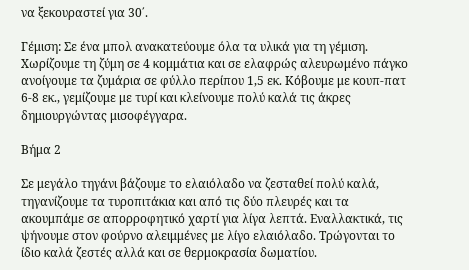να ξεκουραστεί για 30΄.

Γέμιση: Σε ένα μπολ ανακατεύουμε όλα τα υλικά για τη γέμιση. Χωρίζουμε τη ζύμη σε 4 κομμάτια και σε ελαφρώς αλευρωμένο πάγκο ανοίγουμε τα ζυμάρια σε φύλλο περίπου 1,5 εκ. Κόβουμε με κουπ-πατ 6-8 εκ., γεμίζουμε με τυρί και κλείνουμε πολύ καλά τις άκρες δημιουργώντας μισοφέγγαρα.

Βήμα 2

Σε μεγάλο τηγάνι βάζουμε το ελαιόλαδο να ζεσταθεί πολύ καλά, τηγανίζουμε τα τυροπιτάκια και από τις δύο πλευρές και τα ακουμπάμε σε απορροφητικό χαρτί για λίγα λεπτά. Εναλλακτικά, τις ψήνουμε στον φούρνο αλειμμένες με λίγο ελαιόλαδο. Τρώγονται το ίδιο καλά ζεστές αλλά και σε θερμοκρασία δωματίου.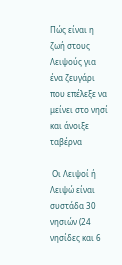Πώς είναι η ζωή στους Λειψούς για ένα ζευγάρι που επέλεξε να μείνει στο νησί και άνοιξε ταβέρνα

 Οι Λειψοί ή Λειψώ είναι συστάδα 30 νησιών (24 νησίδες και 6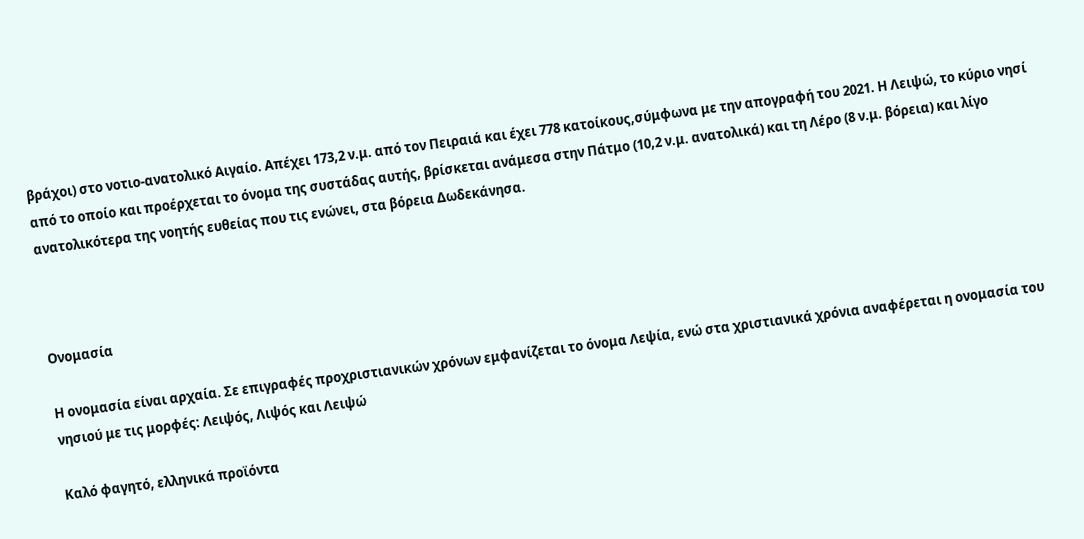βράχοι) στο νοτιο-ανατολικό Αιγαίο. Απέχει 173,2 ν.μ. από τον Πειραιά και έχει 778 κατοίκους,σύμφωνα με την απογραφή του 2021. Η Λειψώ, το κύριο νησί από το οποίο και προέρχεται το όνομα της συστάδας αυτής, βρίσκεται ανάμεσα στην Πάτμο (10,2 ν.μ. ανατολικά) και τη Λέρο (8 ν.μ. βόρεια) και λίγο ανατολικότερα της νοητής ευθείας που τις ενώνει, στα βόρεια Δωδεκάνησα.



Ονομασία

Η ονομασία είναι αρχαία. Σε επιγραφές προχριστιανικών χρόνων εμφανίζεται το όνομα Λεψία, ενώ στα χριστιανικά χρόνια αναφέρεται η ονομασία του νησιού με τις μορφές: Λειψός, Λιψός και Λειψώ

Καλό φαγητό, ελληνικά προϊόντα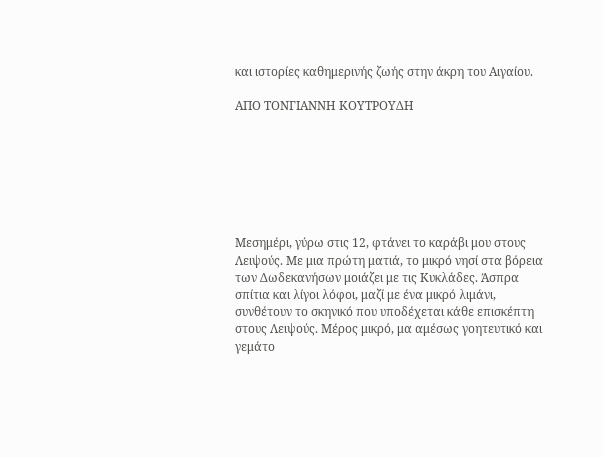και ιστορίες καθημερινής ζωής στην άκρη του Αιγαίου.

ΑΠΟ ΤΟΝΓΙΑΝΝΗ ΚΟΥΤΡΟΥΔΗ







Μεσημέρι, γύρω στις 12, φτάνει το καράβι μου στους Λειψούς. Με μια πρώτη ματιά, το μικρό νησί στα βόρεια των Δωδεκανήσων μοιάζει με τις Κυκλάδες. Άσπρα σπίτια και λίγοι λόφοι, μαζί με ένα μικρό λιμάνι, συνθέτουν το σκηνικό που υποδέχεται κάθε επισκέπτη στους Λειψούς. Μέρος μικρό, μα αμέσως γοητευτικό και γεμάτο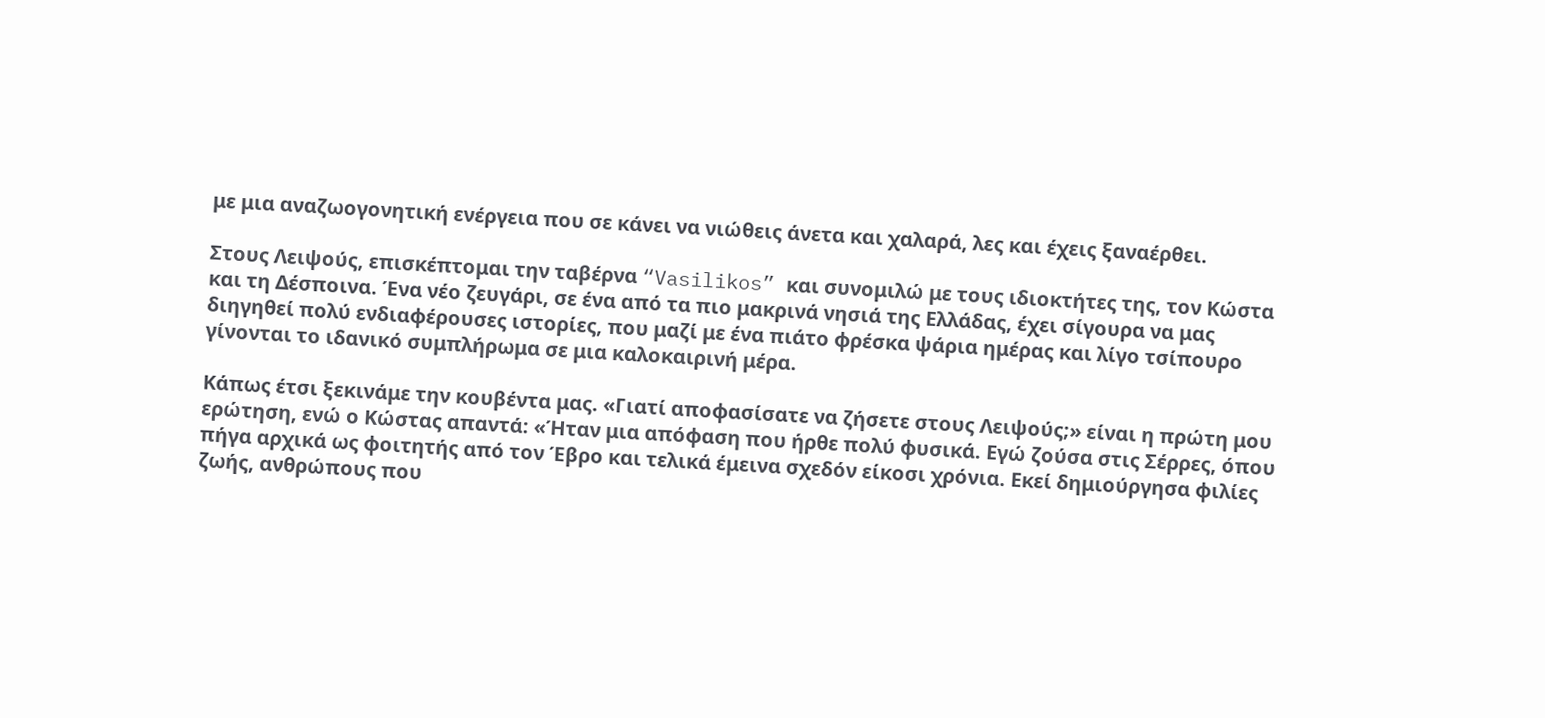με μια αναζωογονητική ενέργεια που σε κάνει να νιώθεις άνετα και χαλαρά, λες και έχεις ξαναέρθει.

Στους Λειψούς, επισκέπτομαι την ταβέρνα “Vasilikos” και συνομιλώ με τους ιδιοκτήτες της, τον Κώστα και τη Δέσποινα. Ένα νέο ζευγάρι, σε ένα από τα πιο μακρινά νησιά της Ελλάδας, έχει σίγουρα να μας διηγηθεί πολύ ενδιαφέρουσες ιστορίες, που μαζί με ένα πιάτο φρέσκα ψάρια ημέρας και λίγο τσίπουρο γίνονται το ιδανικό συμπλήρωμα σε μια καλοκαιρινή μέρα.

Κάπως έτσι ξεκινάμε την κουβέντα μας. «Γιατί αποφασίσατε να ζήσετε στους Λειψούς;» είναι η πρώτη μου ερώτηση, ενώ ο Κώστας απαντά: «Ήταν μια απόφαση που ήρθε πολύ φυσικά. Εγώ ζούσα στις Σέρρες, όπου πήγα αρχικά ως φοιτητής από τον Έβρο και τελικά έμεινα σχεδόν είκοσι χρόνια. Εκεί δημιούργησα φιλίες ζωής, ανθρώπους που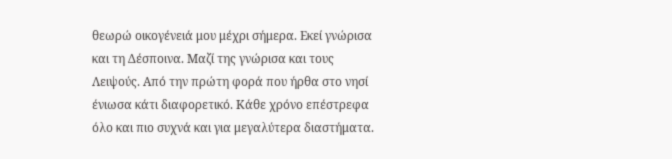θεωρώ οικογένειά μου μέχρι σήμερα. Εκεί γνώρισα και τη Δέσποινα. Μαζί της γνώρισα και τους Λειψούς. Από την πρώτη φορά που ήρθα στο νησί ένιωσα κάτι διαφορετικό. Κάθε χρόνο επέστρεφα όλο και πιο συχνά και για μεγαλύτερα διαστήματα.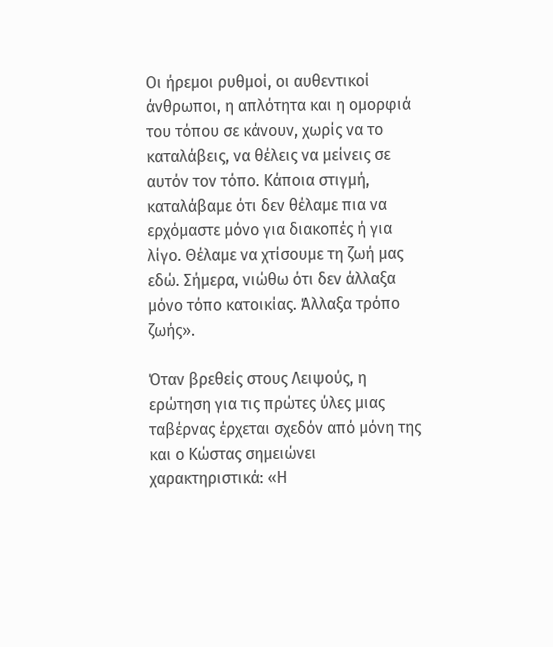Οι ήρεμοι ρυθμοί, οι αυθεντικοί άνθρωποι, η απλότητα και η ομορφιά του τόπου σε κάνουν, χωρίς να το καταλάβεις, να θέλεις να μείνεις σε αυτόν τον τόπο. Κάποια στιγμή, καταλάβαμε ότι δεν θέλαμε πια να ερχόμαστε μόνο για διακοπές ή για λίγο. Θέλαμε να χτίσουμε τη ζωή μας εδώ. Σήμερα, νιώθω ότι δεν άλλαξα μόνο τόπο κατοικίας. Άλλαξα τρόπο ζωής».

Όταν βρεθείς στους Λειψούς, η ερώτηση για τις πρώτες ύλες μιας ταβέρνας έρχεται σχεδόν από μόνη της και ο Κώστας σημειώνει χαρακτηριστικά: «Η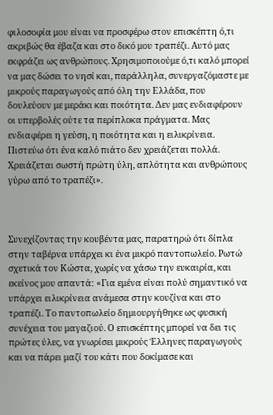φιλοσοφία μου είναι να προσφέρω στον επισκέπτη ό,τι ακριβώς θα έβαζα και στο δικό μου τραπέζι. Αυτό μας εκφράζει ως ανθρώπους. Χρησιμοποιούμε ό,τι καλό μπορεί να μας δώσει το νησί και, παράλληλα, συνεργαζόμαστε με μικρούς παραγωγούς από όλη την Ελλάδα, που δουλεύουν με μεράκι και ποιότητα. Δεν μας ενδιαφέρουν οι υπερβολές ούτε τα περίπλοκα πράγματα. Μας ενδιαφέρει η γεύση, η ποιότητα και η ειλικρίνεια. Πιστεύω ότι ένα καλό πιάτο δεν χρειάζεται πολλά. Χρειάζεται σωστή πρώτη ύλη, απλότητα και ανθρώπους γύρω από το τραπέζι».



Συνεχίζοντας την κουβέντα μας, παρατηρώ ότι δίπλα στην ταβέρνα υπάρχει κι ένα μικρό παντοπωλείο. Ρωτώ σχετικά τον Κώστα, χωρίς να χάσω την ευκαιρία, και εκείνος μου απαντά: «Για εμένα είναι πολύ σημαντικό να υπάρχει ειλικρίνεια ανάμεσα στην κουζίνα και στο τραπέζι. Το παντοπωλείο δημιουργήθηκε ως φυσική συνέχεια του μαγαζιού. Ο επισκέπτης μπορεί να δει τις πρώτες ύλες, να γνωρίσει μικρούς Έλληνες παραγωγούς και να πάρει μαζί του κάτι που δοκίμασε και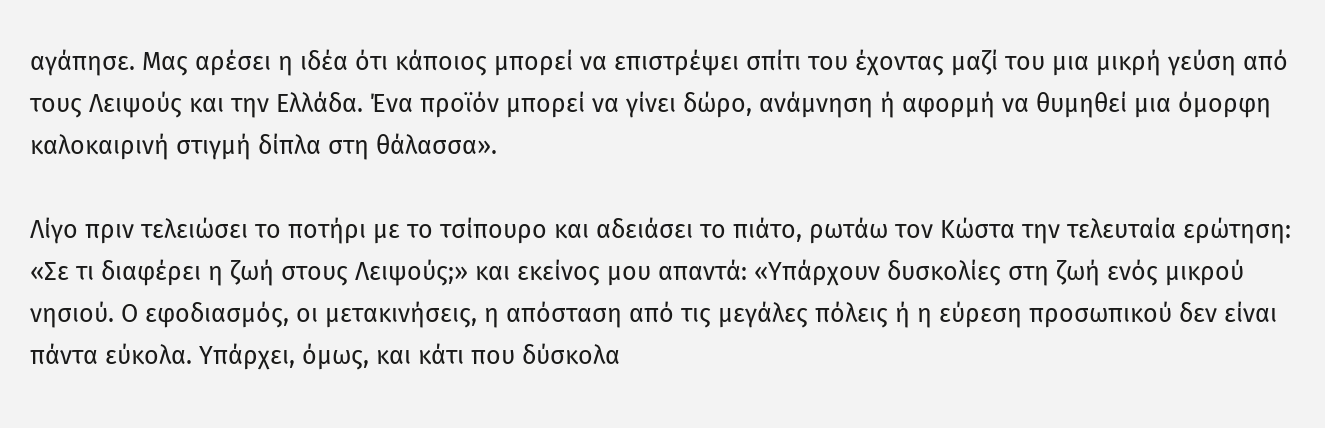αγάπησε. Μας αρέσει η ιδέα ότι κάποιος μπορεί να επιστρέψει σπίτι του έχοντας μαζί του μια μικρή γεύση από τους Λειψούς και την Ελλάδα. Ένα προϊόν μπορεί να γίνει δώρο, ανάμνηση ή αφορμή να θυμηθεί μια όμορφη καλοκαιρινή στιγμή δίπλα στη θάλασσα».

Λίγο πριν τελειώσει το ποτήρι με το τσίπουρο και αδειάσει το πιάτο, ρωτάω τον Κώστα την τελευταία ερώτηση: «Σε τι διαφέρει η ζωή στους Λειψούς;» και εκείνος μου απαντά: «Υπάρχουν δυσκολίες στη ζωή ενός μικρού νησιού. Ο εφοδιασμός, οι μετακινήσεις, η απόσταση από τις μεγάλες πόλεις ή η εύρεση προσωπικού δεν είναι πάντα εύκολα. Υπάρχει, όμως, και κάτι που δύσκολα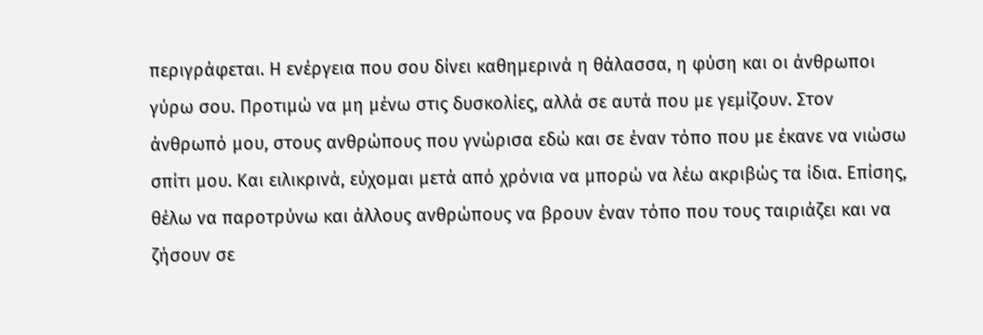περιγράφεται. Η ενέργεια που σου δίνει καθημερινά η θάλασσα, η φύση και οι άνθρωποι γύρω σου. Προτιμώ να μη μένω στις δυσκολίες, αλλά σε αυτά που με γεμίζουν. Στον άνθρωπό μου, στους ανθρώπους που γνώρισα εδώ και σε έναν τόπο που με έκανε να νιώσω σπίτι μου. Και ειλικρινά, εύχομαι μετά από χρόνια να μπορώ να λέω ακριβώς τα ίδια. Επίσης, θέλω να παροτρύνω και άλλους ανθρώπους να βρουν έναν τόπο που τους ταιριάζει και να ζήσουν σε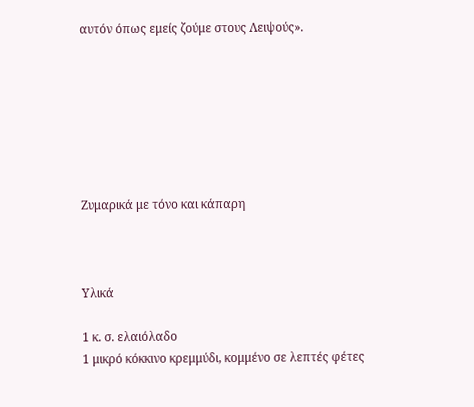αυτόν όπως εμείς ζούμε στους Λειψούς».







Ζυμαρικά με τόνο και κάπαρη



Υλικά

1 κ. σ. ελαιόλαδο
1 μικρό κόκκινο κρεμμύδι, κομμένο σε λεπτές φέτες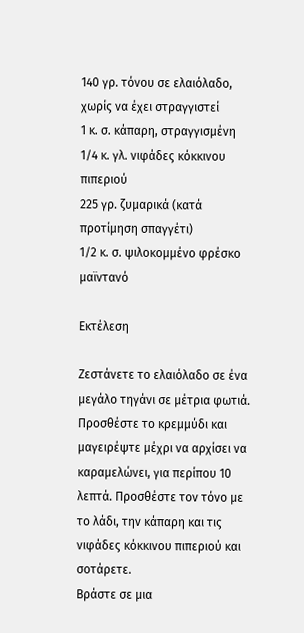140 γρ. τόνου σε ελαιόλαδο, χωρίς να έχει στραγγιστεί
1 κ. σ. κάπαρη, στραγγισμένη
1/4 κ. γλ. νιφάδες κόκκινου πιπεριού
225 γρ. ζυμαρικά (κατά προτίμηση σπαγγέτι)
1/2 κ. σ. ψιλοκομμένο φρέσκο μαϊντανό

Εκτέλεση

Ζεστάνετε το ελαιόλαδο σε ένα μεγάλο τηγάνι σε μέτρια φωτιά. Προσθέστε το κρεμμύδι και μαγειρέψτε μέχρι να αρχίσει να καραμελώνει, για περίπου 10 λεπτά. Προσθέστε τον τόνο με το λάδι, την κάπαρη και τις νιφάδες κόκκινου πιπεριού και σοτάρετε.
Βράστε σε μια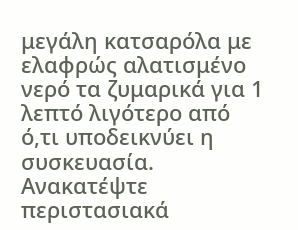μεγάλη κατσαρόλα με ελαφρώς αλατισμένο νερό τα ζυμαρικά για 1 λεπτό λιγότερο από ό,τι υποδεικνύει η συσκευασία. Ανακατέψτε περιστασιακά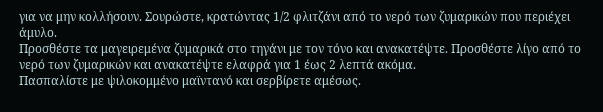για να μην κολλήσουν. Σουρώστε, κρατώντας 1/2 φλιτζάνι από το νερό των ζυμαρικών που περιέχει άμυλο.
Προσθέστε τα μαγειρεμένα ζυμαρικά στο τηγάνι με τον τόνο και ανακατέψτε. Προσθέστε λίγο από το νερό των ζυμαρικών και ανακατέψτε ελαφρά για 1 έως 2 λεπτά ακόμα.
Πασπαλίστε με ψιλοκομμένο μαϊντανό και σερβίρετε αμέσως.